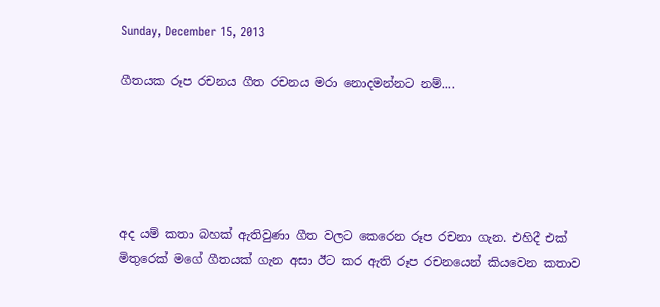Sunday, December 15, 2013

ගීතයක රූප රචනය ගීත රචනය මරා නොදමන්නට නම්....





අද යම් කතා බහක් ඇතිවුණා ගීත වලට කෙරෙන රූප රචනා ගැන. එහිදී එක් මිතුරෙක් මගේ ගීතයක් ගැන අසා ඊට කර ඇති රූප රචනයෙන් කියවෙන කතාව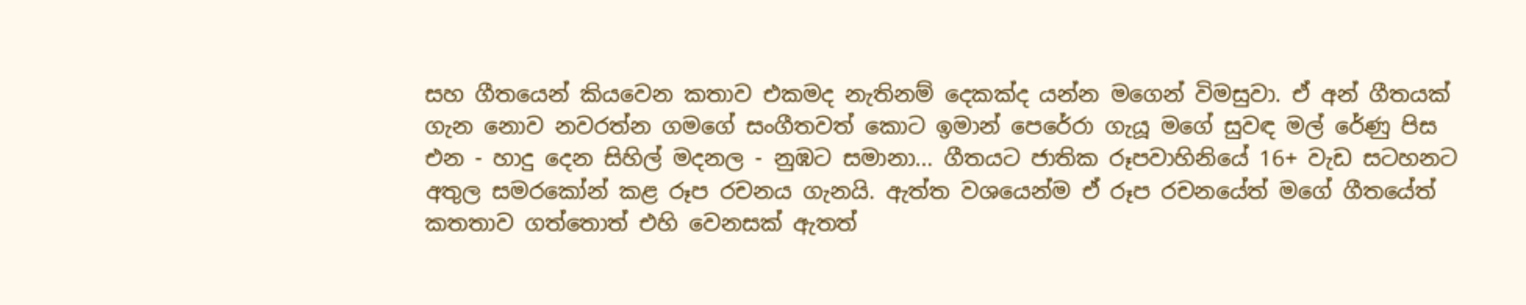සහ ගීතයෙන් කියවෙන කතාව එකමද නැතිනම් දෙකක්ද යන්න මගෙන් විමසුවා. ඒ අන් ගීතයක් ගැන නොව නවරත්න ගමගේ සංගීතවත් කොට ඉමාන් පෙරේරා ගැයූ මගේ සුවඳ මල් රේණු පිස එන - හාදු දෙන සිහිල් මදනල - නුඹට සමානා... ගීතයට ජාතික රූපවාහිනියේ 16+ වැඩ සටහනට අතුල සමරකෝන් කළ රූප රචනය ගැනයි. ඇත්ත වශයෙන්ම ඒ රූප රචනයේත් මගේ ගීතයේත් කතතාව ගත්තොත් එහි වෙනසක් ඇතත්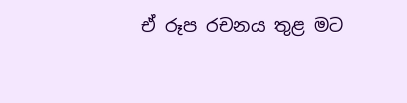ඒ රූප රචනය තුළ මට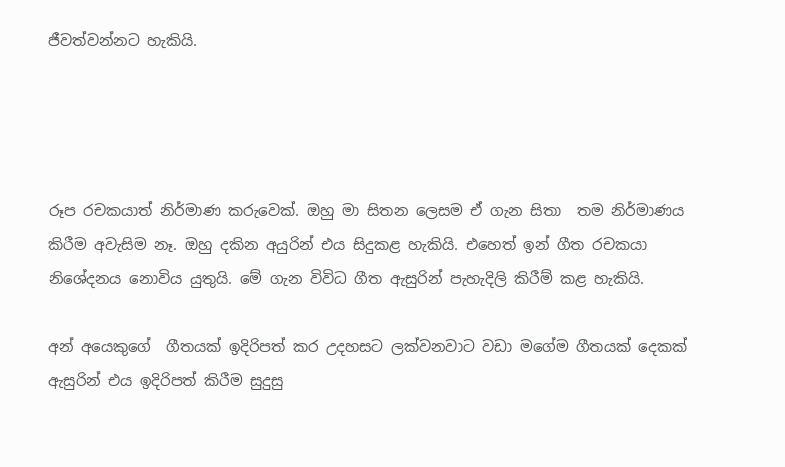ජීවත්වන්නට හැකියි.




රූප රචකයාත් නිර්මාණ කරුවෙක්. ඔහු මා සිතන ලෙසම ඒ ගැන සිතා  තම නිර්මාණය කිරීම අවැසිම නෑ. ඔහු දකින අයුරින් එය සිදුකළ හැකියි. එහෙත් ඉන් ගීත රචකයා නිශේදනය නොවිය යුතුයි. මේ ගැන විවිධ ගීත ඇසුරින් පැහැදිලි කිරීම් කළ හැකියි.

අන් අයෙකුගේ  ගීතයක් ඉදිරිපත් කර උදහසට ලක්වනවාට වඩා මගේම ගීතයක් දෙකක් ඇසුරින් එය ඉදිරිපත් කිරීම සුදුසු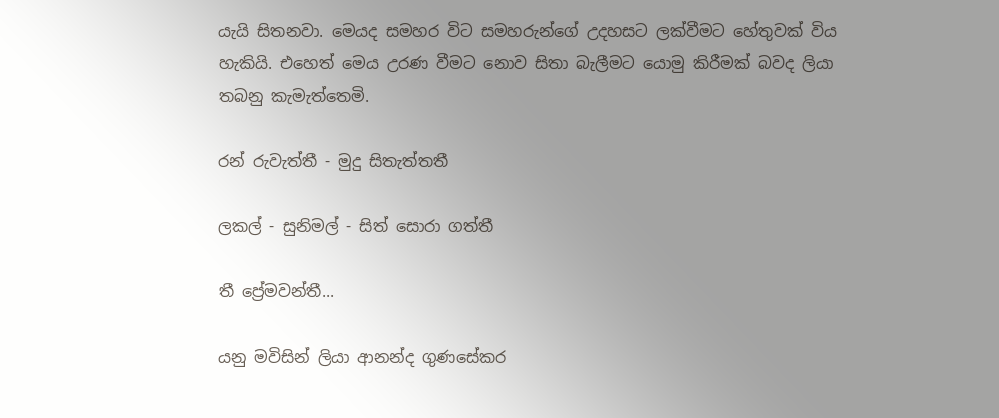යැයි සිතනවා. මෙයද සමහර විට සමහරුන්ගේ උදහසට ලක්වීමට හේතුවක් විය හැකියි. එහෙත් මෙය උරණ වීමට නොව සිතා බැලීමට යොමු කිරීමක් බවද ලියා තබනු කැමැත්තෙමි.

රන් රුවැත්තී - මුදු සිතැත්තතී

ලකල් - සුනිමල් - සිත් සොරා ගත්තී

තී ප්‍රේමවන්තී...

යනු මවිසින් ලියා ආනන්ද ගුණසේකර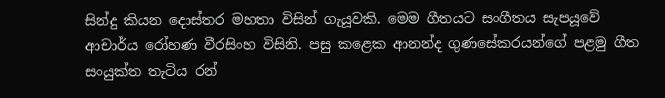සින්දු කියන දොස්තර මහතා විසින් ගැයූවකි. මෙම ගීතයට සංගීතය සැපයූවේ ආචාර්ය රෝහණ වීරසිංහ විසිනි. පසු කළෙක ආනන්ද ගුණසේකරයන්ගේ පළමු ගීත සංයුක්ත තැටිය රන්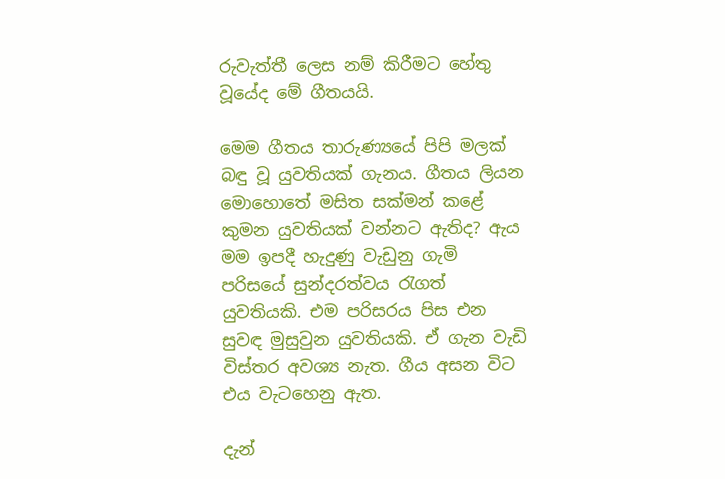රුවැත්තී ලෙස නම් කිරීමට හේතු වූයේද මේ ගීතයයි.

මෙම ගීතය තාරුණ්‍යයේ පිපි මලක් බඳු වූ යුවතියක් ගැනය. ගීතය ලියන මොහොතේ මසිත සක්මන් කළේ කුමන යුවතියක් වන්නට ඇතිද? ඇය මම ඉපදී හැදුණු වැඩුනු ගැමි පරිසයේ සුන්දරත්වය රැගත් යුවතියකි. එම පරිසරය පිස එන සුවඳ මුසුවුන යුවතියකි. ඒ ගැන වැඩි විස්තර අවශ්‍ය නැත. ගීය අසන විට එය වැටහෙනු ඇත.

දැන්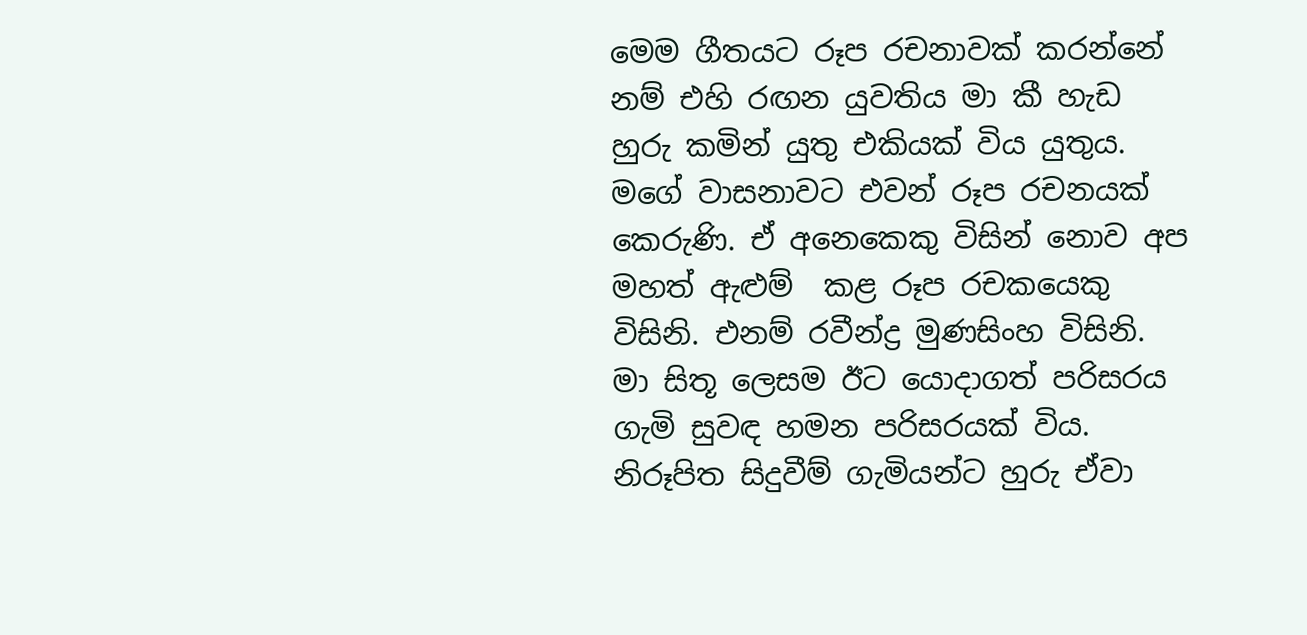මෙම ගීතයට රූප රචනාවක් කරන්නේ නම් එහි රඟන යුවතිය මා කී හැඩ හුරු කමින් යුතු එකියක් විය යුතුය. මගේ වාසනාවට එවන් රූප රචනයක් කෙරුණි. ඒ අනෙකෙකු විසින් නොව අප මහත් ඇළුම්  කළ රූප රචකයෙකු විසිනි. එනම් රවීන්ද්‍ර මුණසිංහ විසිනි. මා සිතූ ලෙසම ඊට යොදාගත් පරිසරය ගැමි සුවඳ හමන පරිසරයක් විය. නිරූපිත සිදුවීම් ගැමියන්ට හුරු ඒවා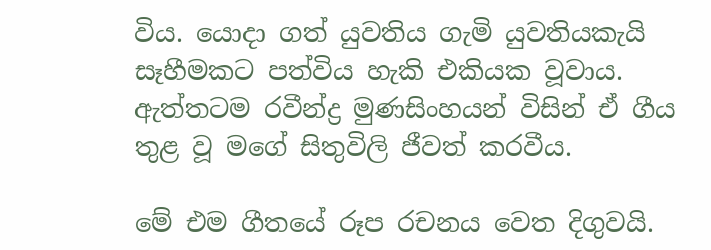විය. යොදා ගත් යුවතිය ගැමි යුවතියකැයි සෑහීමකට පත්විය හැකි එකියක වූවාය. ඇත්තටම රවීන්ද්‍ර මුණසිංහයන් විසින් ඒ ගීය තුළ වූ මගේ සිතුවිලි ජීවත් කරවීය.

මේ එම ගීතයේ රූප රචනය වෙත දිගුවයි.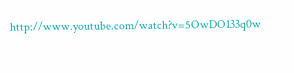http://www.youtube.com/watch?v=5OwDO133q0w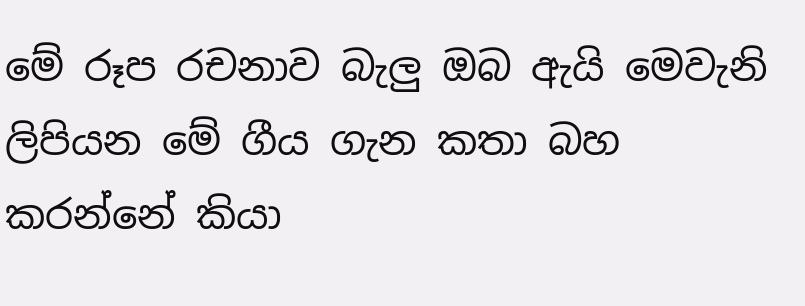මේ රූප රචනාව බැලු ඔබ ඇයි මෙවැනි ලිපියන මේ ගීය ගැන කතා බහ කරන්නේ කියා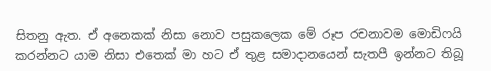සිතනු ඇත. ඒ අනෙකක් නිසා නොව පසුකලෙක මේ රූප රචනාවම මොඩිෆයි කරන්නට යාම නිසා එතෙක් මා හට ඒ තුළ සමාදානයෙන් සැතපී ඉන්නට තිබූ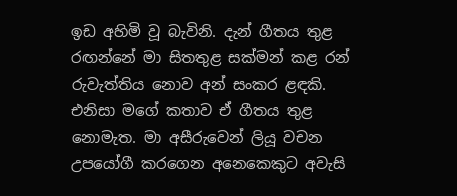ඉඩ අහිමි වූ බැවිනි. දැන් ගීතය තුළ රඟන්නේ මා සිතතුළ සක්මන් කළ රන් රුවැත්තිය නොව අන් සංකර ළඳකි. එනිසා මගේ කතාව ඒ ගීතය තුළ නොමැත. මා අසීරුවෙන් ලියූ වචන උපයෝගී කරගෙන අනෙකෙකුට අවැසි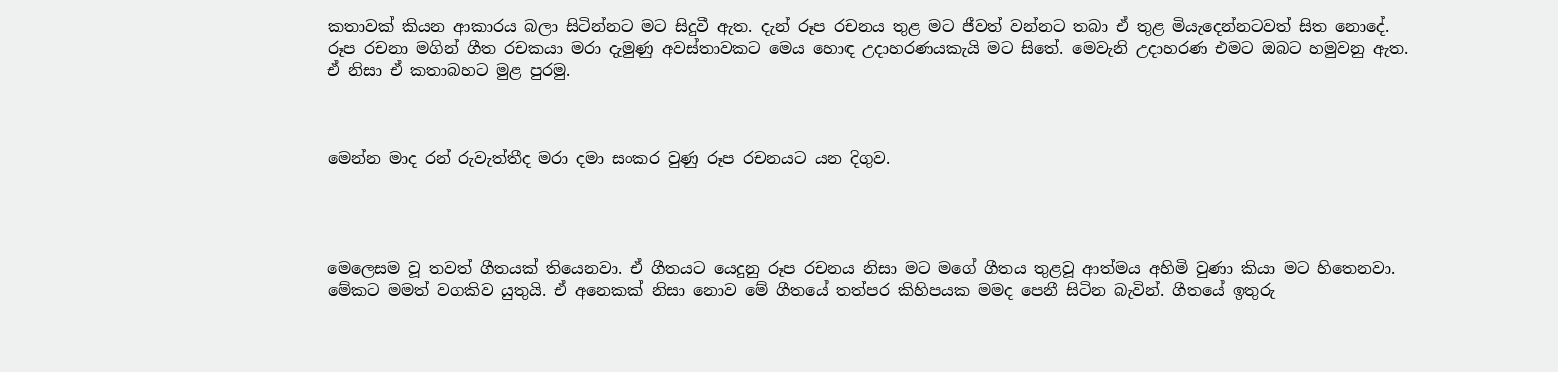කතාවක් කියන ආකාරය බලා සිටින්නට මට සිදුවී ඇත. දැන් රූප රචනය තුළ මට ජීවත් වන්නට තබා ඒ තුළ මියැදෙන්නටවත් සිත නොදේ. රූප රචනා මගින් ගීත රචකයා මරා දැමුණු අවස්තාවකට මෙය හොඳ උදාහරණයකැයි මට සිතේ. මෙවැනි උදාහරණ එමට ඔබට හමුවනු ඇත. ඒ නිසා ඒ කතාබහට මුළ පුරමු.



මෙන්න මාද රන් රුවැත්තීද මරා දමා සංකර වුණු රූප රචනයට යන දිගුව.




මෙලෙසම වූ තවත් ගීතයක් තියෙනවා. ඒ ගීතයට යෙදුනු රූප රචනය නිසා මට මගේ ගීතය තුළවූ ආත්මය අහිමි වුණා කියා මට හිතෙනවා. මේකට මමත් වගකිව යුතුයි. ඒ අනෙකක් නිසා නොව මේ ගීතයේ තත්පර කිහිපයක මමද පෙනී සිටින බැවින්. ගීතයේ ඉතුරු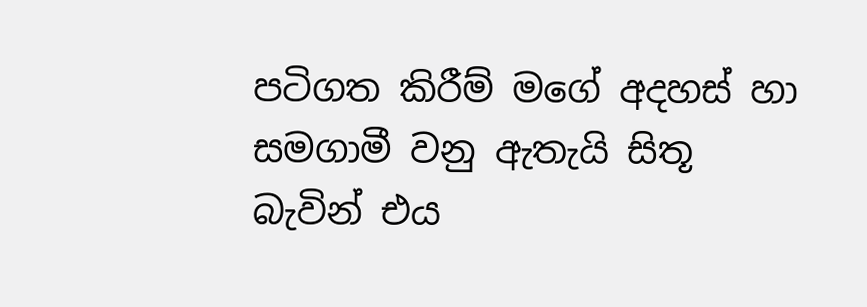පටිගත කිරීම් මගේ අදහස් හා සමගාමී වනු ඇතැයි සිතූ බැවින් එය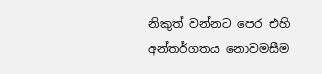නිකුත් වන්නට පෙර එහි අන්තර්ගතය නොවමසීම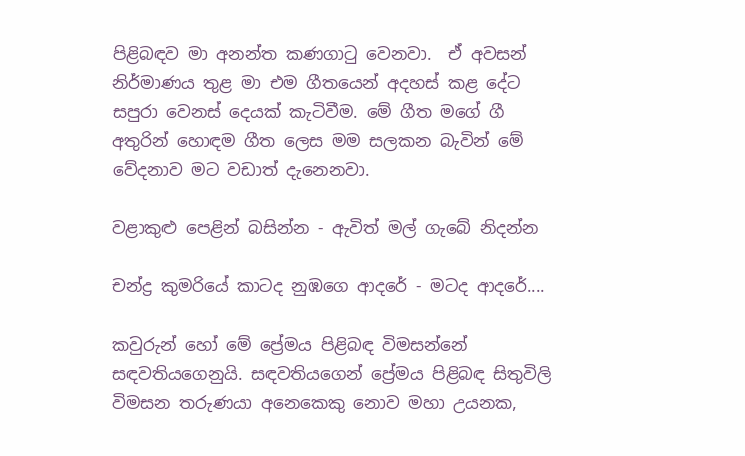පිළිබඳව මා අනන්ත කණගාටු වෙනවා.  ඒ අවසන් නිර්මාණය තුළ මා එම ගීතයෙන් අදහස් කළ දේට සපුරා වෙනස් දෙයක් කැටිවීම. මේ ගීත මගේ ගී අතුරින් හොඳම ගීත ලෙස මම සලකන බැවින් මේ වේදනාව මට වඩාත් දැනෙනවා.

වළාකුළු පෙළින් බසින්න - ඇවිත් මල් ගැබේ නිදන්න

චන්ද්‍ර කුමරියේ කාටද නුඹගෙ ආදරේ - මටද ආදරේ....

කවුරුන් හෝ මේ ප්‍රේමය පිළිබඳ විමසන්නේ සඳවතියගෙනුයි. සඳවතියගෙන් ප්‍රේමය පිළිබඳ සිතුවිලි විමසන තරුණයා අනෙකෙකු නොව මහා උයනක,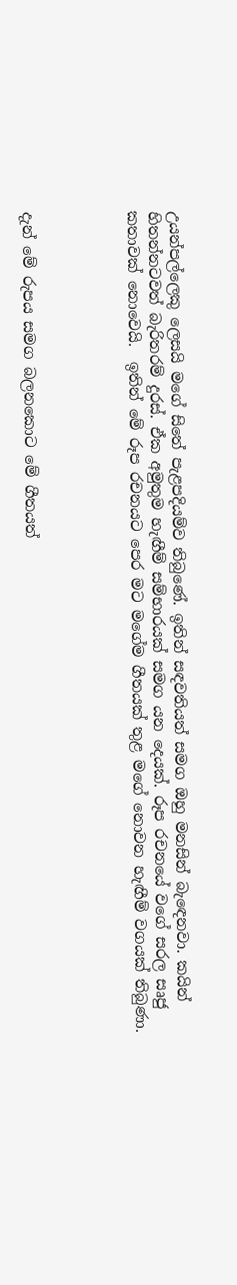උයන්පල්ලෙකු ලෙසයි මගේ සිතේ පැළපදියම්ව තිබුණේ. ඉතින් සඳවතියත් සමග ඔහු මනසින් බැඳෙනවා. කයින් හිතන්නටවත් බැරිතරම් දුරස්. ඒක අමුතුම හැඟීම් සම්භාරයක් සමග යන දෙයක්. රූප රචනයේ වගේ සරල සෘජු කතාවක් නොවෙයි.  ඉතින් මේ රූප රචනයට පෙර මට මගේම ගීතයක් තුළ මගේ නොවන හැඟීම් වගයක් තිබුණා.




දැන් මේ රුපය සමග බලනකොට මේ ගීතයත්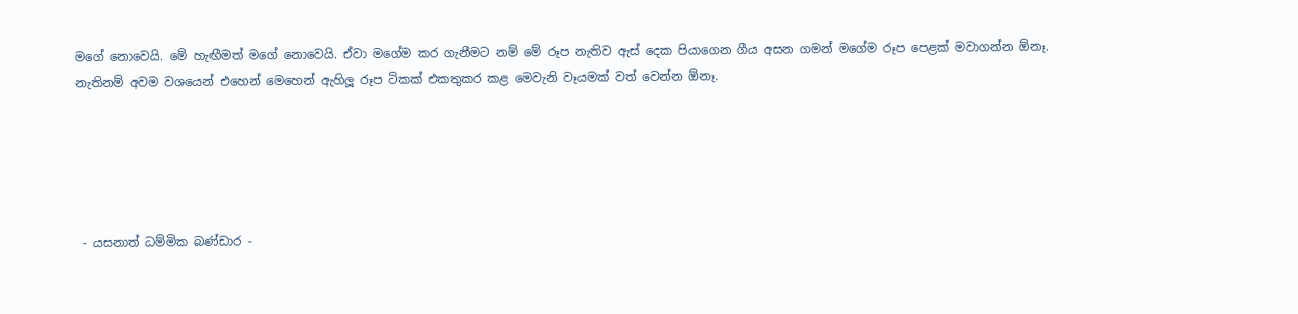මගේ නොවෙයි. මේ හැඟීමත් මගේ නොවෙයි. ඒවා මගේම කර ගැනීමට නම් මේ රූප නැතිව ඇස් දෙක පියාගෙන ගීය අසන ගමන් මගේම රූප පෙළක් මවාගන්න ඕනෑ. නැතිනම් අවම වශයෙන් එහෙන් මෙහෙන් ඇහිලූ රූප ටිකක් එකතුකර කළ මෙවැනි වෑයමක් වත් වෙන්න ඕනෑ.





 - යසනාත් ධම්මික බණ්ඩාර -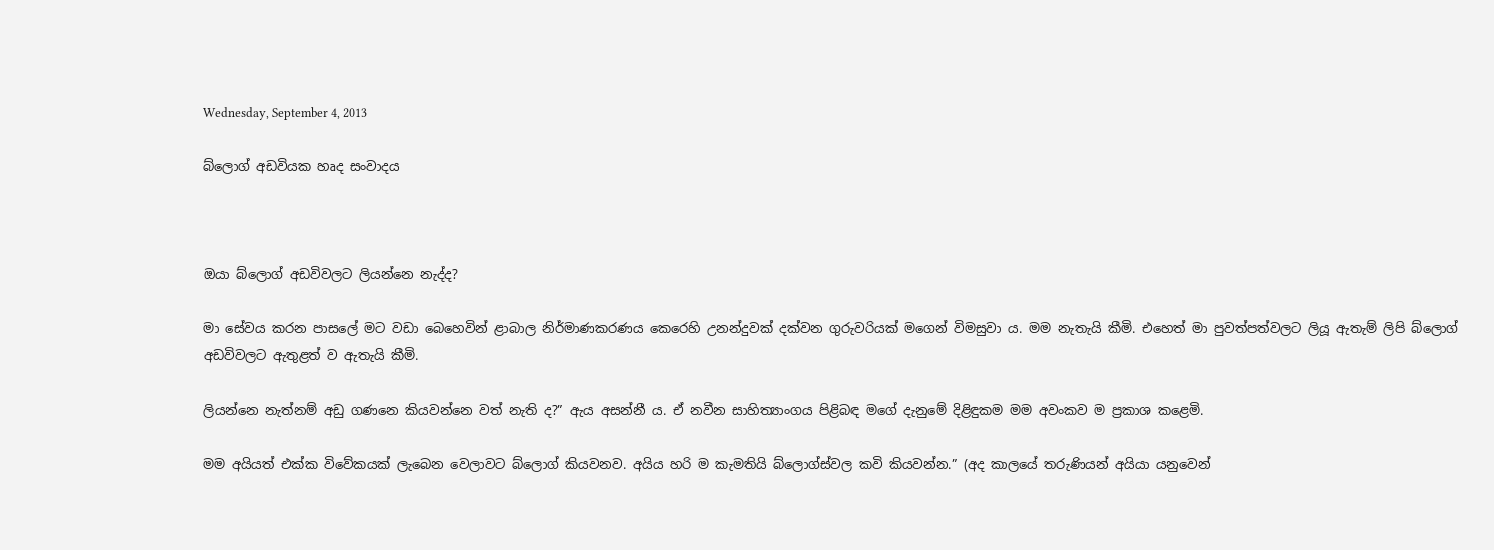Wednesday, September 4, 2013

බ්ලොග් අඩවියක හෘද සංවාදය



ඔයා බ්ලොග් අඩවිවලට ලියන්නෙ නැද්ද?

මා සේවය කරන පාසලේ මට වඩා බෙහෙවින් ළාබාල නිර්මාණකරණය කෙරෙහි උනන්දුවක් දක්වන ගුරුවරියක් මගෙන් විමසුවා ය. මම නැතැයි කීමි. එහෙත් මා පුවත්පත්වලට ලියූ ඇතැම් ලිපි බ්ලොග් අඩවිවලට ඇතුළත් ව ඇතැයි කීමි.

ලියන්නෙ නැත්නම් අඩු ගණනෙ කියවන්නෙ වත් නැති ද?” ඇය අසන්නී ය. ඒ නවීන සාහිත්‍යාංගය පිළිබඳ මගේ දැනුමේ දිළිඳුකම මම අවංකව ම ප්‍රකාශ කළෙමි.

මම අයියත් එක්ක විවේකයක් ලැබෙන වෙලාවට බ්ලොග් කියවනව. අයිය හරි ම කැමතියි බ්ලොග්ස්වල කවි කියවන්න.” (අද කාලයේ තරුණියන් අයියා යනුවෙන්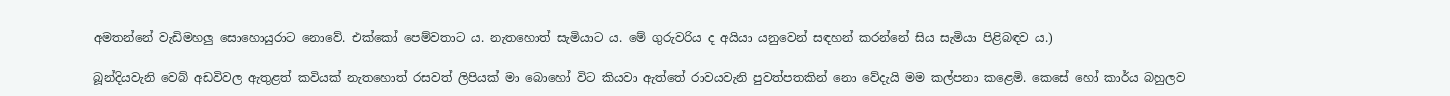අමතන්නේ වැඩිමහලු සොහොයුරාට නොවේ. එක්කෝ පෙම්වතාට ය. නැතහොත් සැමියාට ය. මේ ගුරුවරිය ද අයියා යනුවෙන් සඳහන් කරන්නේ සිය සැමියා පිළිබඳව ය.)

බූන්දියවැනි වෙබ් අඩවිවල ඇතුළත් කවියක් නැතහොත් රසවත් ලිපියක් මා බොහෝ විට කියවා ඇත්තේ රාවයවැනි පුවත්පතකින් නො වේදැයි මම කල්පනා කළෙමි. කෙසේ හෝ කාර්ය බහුලව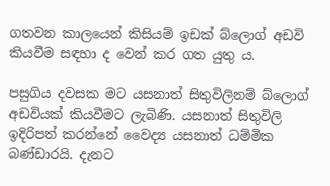ගතවන කාලයෙන් කිසියම් ඉඩක් බ්ලොග් අඩවි කියවීම සඳහා ද වෙන් කර ගත යුතු ය.

පසුගිය දවසක මට යසනාත් සිතුවිලිනම් බ්ලොග් අඩවියක් කියවීමට ලැබිණි. යසනාත් සිතුවිලි ඉදිරිපත් කරන්නේ වෛද්‍ය යසනාත් ධම්මික බණ්ඩාරයි. දැනට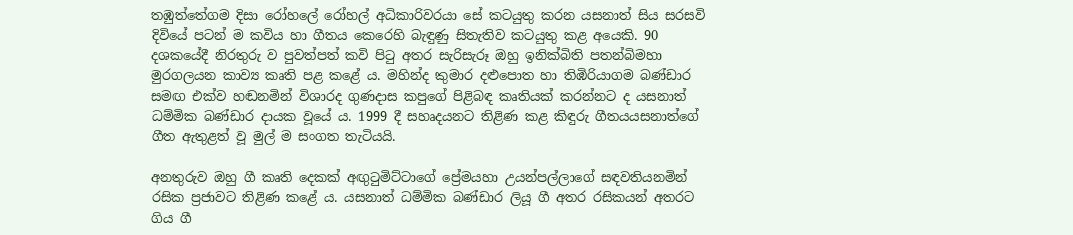තඹුත්තේගම දිසා රෝහලේ රෝහල් අධිකාරිවරයා සේ කටයුතු කරන යසනාත් සිය සරසවි දිවියේ පටන් ම කවිය හා ගීතය කෙරෙහි බැඳුණු සිතැතිව කටයුතු කළ අයෙකි. 90 දශකයේදී නිරතුරු ව පුවත්පත් කවි පිටු අතර සැරිසැරූ ඔහු ඉනික්බිති පතන්බිමහා මුරගලයන කාව්‍ය කෘති පළ කළේ ය. මහින්ද කුමාර දළුපොත හා තිඹිරියාගම බණ්ඩාර සමඟ එක්ව හඬනමින් විශාරද ගුණදාස කපුගේ පිළිබඳ කෘතියක් කරන්නට ද යසනාත් ධම්මික බණ්ඩාර දායක වූයේ ය. 1999 දී සහෘදයනට තිළිණ කළ කිඳුරු ගීතයයසනාත්ගේ ගීත ඇතුළත් වූ මුල් ම සංගත තැටියයි.

අනතුරුව ඔහු ගී කෘති දෙකක් අඟුටුමිට්ටාගේ ප්‍රේමයහා උයන්පල්ලාගේ සඳවතියනමින් රසික ප්‍රජාවට තිළිණ කළේ ය. යසනාත් ධම්මික බණ්ඩාර ලියූ ගී අතර රසිකයන් අතරට ගිය ගී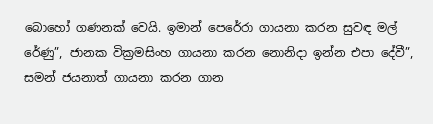බොහෝ ගණනක් වෙයි. ඉමාන් පෙරේරා ගායනා කරන සුවඳ මල් රේණු”, ජානක වික්‍රමසිංහ ගායනා කරන නොනිදා ඉන්න එපා දේවී”, සමන් ජයනාත් ගායනා කරන ගාන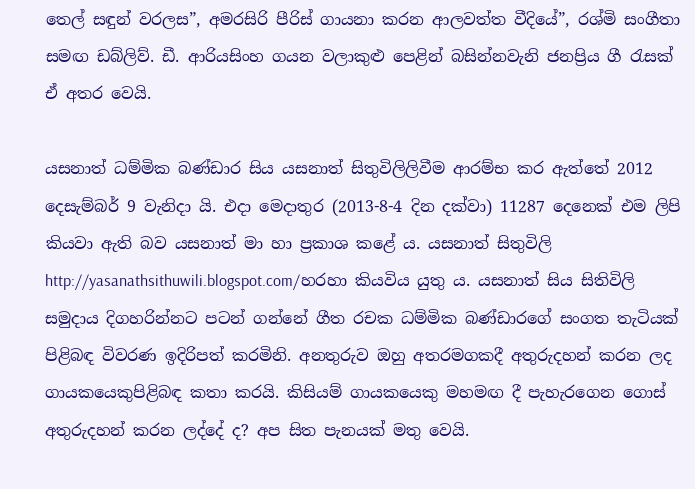තෙල් සඳුන් වරලස”, අමරසිරි පීරිස් ගායනා කරන ආලවත්ත වීදියේ”, රශ්මි සංගීතා සමඟ ඩබ්ලිව්. ඩී. ආරියසිංහ ගයන වලාකුළු පෙළින් බසින්නවැනි ජනප්‍රිය ගී රැසක් ඒ අතර වෙයි.

යසනාත් ධම්මික බණ්ඩාර සිය යසනාත් සිතුවිලිලිවීම ආරම්භ කර ඇත්තේ 2012 දෙසැම්බර් 9 වැනිදා යි. එදා මෙදාතුර (2013-8-4 දින දක්වා) 11287 දෙනෙක් එම ලිපි කියවා ඇති බව යසනාත් මා හා ප්‍රකාශ කළේ ය. යසනාත් සිතුවිලි http://yasanathsithuwili.blogspot.com/හරහා කියවිය යුතු ය. යසනාත් සිය සිතිවිලි සමුදාය දිගහරින්නට පටන් ගන්නේ ගීත රචක ධම්මික බණ්ඩාරගේ සංගත තැටියක් පිළිබඳ විවරණ ඉදිරිපත් කරමිනි. අනතුරුව ඔහු අතරමගකදී අතුරුදහන් කරන ලද ගායකයෙකුපිළිබඳ කතා කරයි. කිසියම් ගායකයෙකු මහමඟ දී පැහැරගෙන ගොස් අතුරුදහන් කරන ලද්දේ ද? අප සිත පැනයක් මතු වෙයි.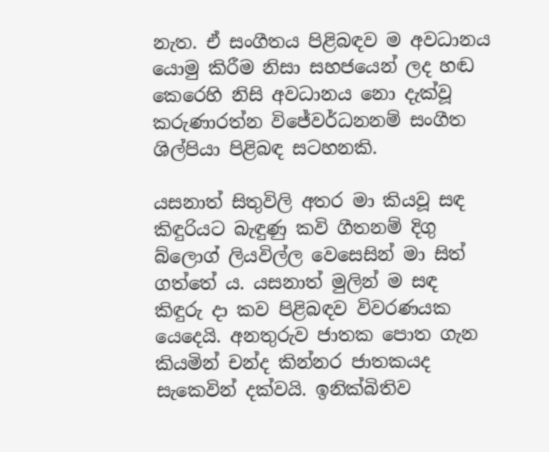නැත. ඒ සංගීතය පිළිබඳව ම අවධානය යොමු කිරීම නිසා සහජයෙන් ලද හඬ කෙරෙහි නිසි අවධානය නො දැක්වූ කරුණාරත්න විජේවර්ධනනම් සංගීත ශිල්පියා පිළිබඳ සටහනකි.

යසනාත් සිතුවිලි අතර මා කියවූ සඳ කිඳුරියට බැඳුණු කවි ගීතනම් දිගු බ්ලොග් ලියවිල්ල වෙසෙසින් මා සිත් ගත්තේ ය. යසනාත් මුලින් ම සඳ කිඳුරු දා කව පිළිබඳව විවරණයක යෙදෙයි. අනතුරුව ජාතක පොත ගැන කියමින් චන්ද කින්නර ජාතකයද සැකෙවින් දක්වයි. ඉනික්බිතිව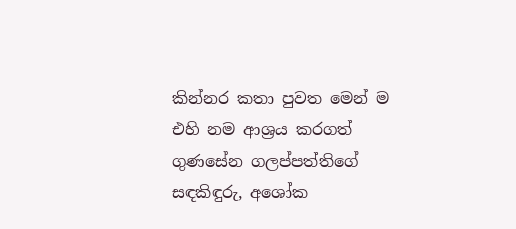කින්නර කතා පුවත මෙන් ම එහි නම ආශ්‍රය කරගත් ගුණසේන ගලප්පත්තිගේ සඳකිඳුරු, අශෝක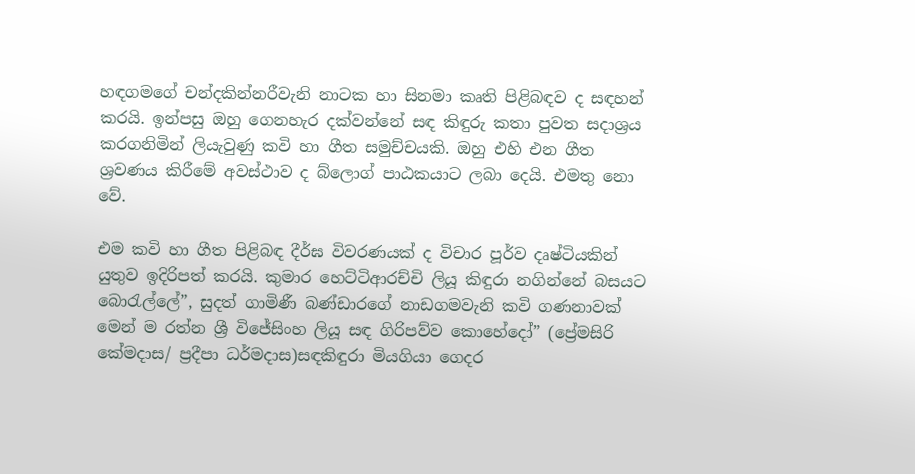හඳගමගේ චන්දකින්නරීවැනි නාටක හා සිනමා කෘති පිළිබඳව ද සඳහන් කරයි. ඉන්පසු ඔහු ගෙනහැර දක්වන්නේ සඳ කිඳුරු කතා පුවත සදාශ්‍රය කරගනිමින් ලියැවුණු කවි හා ගීත සමුච්චයකි. ඔහු එහි එන ගීත ශ්‍රවණය කිරීමේ අවස්ථාව ද බ්ලොග් පාඨකයාට ලබා දෙයි. එමතු නො වේ.

එම කවි හා ගීත පිළිබඳ දීර්ඝ විවරණයක් ද විචාර පූර්ව දෘෂ්ටියකින් යුතුව ඉදිරිපත් කරයි. කුමාර හෙට්ටිආරච්චි ලියූ කිඳුරා නගින්නේ බසයට බොරැල්ලේ”, සුදත් ගාමිණී බණ්ඩාරගේ නාඩගමවැනි කවි ගණනාවක් මෙන් ම රත්න ශ්‍රී විජේසිංහ ලියූ සඳ ගිරිපව්ව කොහේදෝ” (ප්‍රේමසිරි කේමදාස/ ප්‍රදීපා ධර්මදාස)සඳකිඳුරා මියගියා ගෙදර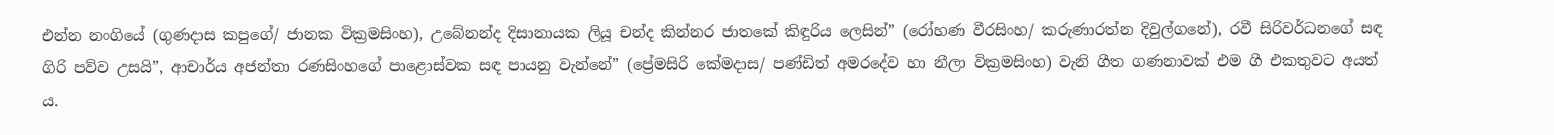එන්න නංගියේ (ගුණදාස කපුගේ/ ජානක වික්‍රමසිංහ), උබේනන්ද දිසානායක ලියූ චන්ද කින්නර ජාතකේ කිඳුරිය ලෙසින්” (රෝහණ වීරසිංහ/ කරුණාරත්න දිවුල්ගනේ), රවී සිරිවර්ධනගේ සඳ ගිරි පව්ව උසයි”, ආචාර්ය අජන්තා රණසිංහගේ පාළොස්වක සඳ පායනු වැන්නේ” (ප්‍රේමසිරි කේමදාස/ පණ්ඩිත් අමරදේව හා නීලා වික්‍රමසිංහ) වැනි ගීත ගණනාවක් එම ගී එකතුවට අයත් ය.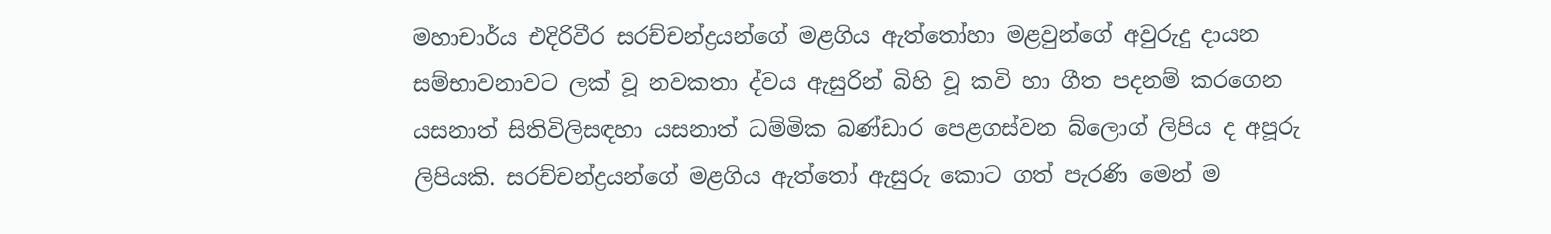මහාචාර්ය එදිරිවීර සරච්චන්ද්‍රයන්ගේ මළගිය ඇත්තෝහා මළවුන්ගේ අවුරුදු දායන සම්භාවනාවට ලක් වූ නවකතා ද්වය ඇසුරින් බිහි වූ කවි හා ගීත පදනම් කරගෙන යසනාත් සිතිවිලිසඳහා යසනාත් ධම්මික බණ්ඩාර පෙළගස්වන බ්ලොග් ලිපිය ද අපූරු ලිපියකි. සරච්චන්ද්‍රයන්ගේ මළගිය ඇත්තෝ ඇසුරු කොට ගත් පැරණි මෙන් ම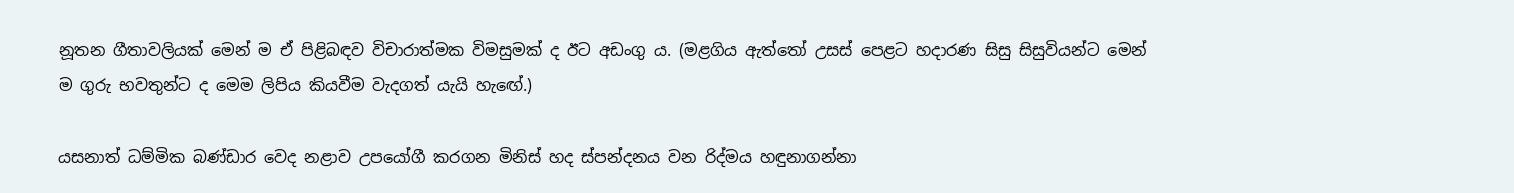නූතන ගීතාවලියක් මෙන් ම ඒ පිළිබඳව විචාරාත්මක විමසුමක් ද ඊට අඩංගු ය. (මළගිය ඇත්තෝ උසස් පෙළට හදාරණ සිසු සිසුවියන්ට මෙන් ම ගුරු භවතුන්ට ද මෙම ලිපිය කියවීම වැදගත් යැයි හැඟේ.)

යසනාත් ධම්මික බණ්ඩාර වෙද නළාව උපයෝගී කරගන මිනිස් හද ස්පන්දනය වන රිද්මය හඳුනාගන්නා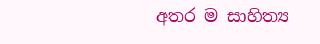අතර ම සාහිත්‍ය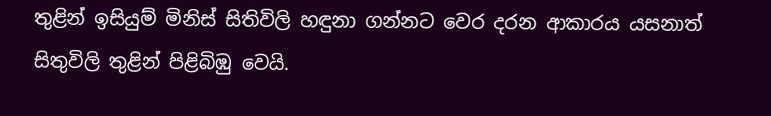තුළින් ඉසියුම් මිනිස් සිතිවිලි හඳුනා ගන්නට වෙර දරන ආකාරය යසනාත් සිතුවිලි තුළින් පිළිබිඹු වෙයි.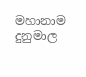මහානාම දුනුමාල